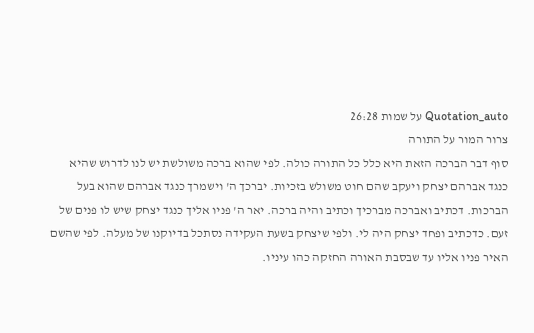Quotation_auto על שמות 26:28
צרור המור על התורה
סוף דבר הברכה הזאת היא כלל כל התורה כולה. לפי שהוא ברכה משולשת יש לנו לדרוש שהיא כנגד אברהם יצחק ויעקב שהם חוט משולש בזכיות. יברכך ה' וישמרך כנגד אברהם שהוא בעל הברכות. דכתיב ואברכה מברכיך וכתיב והיה ברכה. יאר ה' פניו אליך כנגד יצחק שיש לו פנים של זעם. כדכתיב ופחד יצחק היה לי. ולפי שיצחק בשעת העקידה נסתכל בדיוקנו של מעלה. לפי שהשם האיר פניו אליו עד שבסבת האורה החזקה כהו עיניו.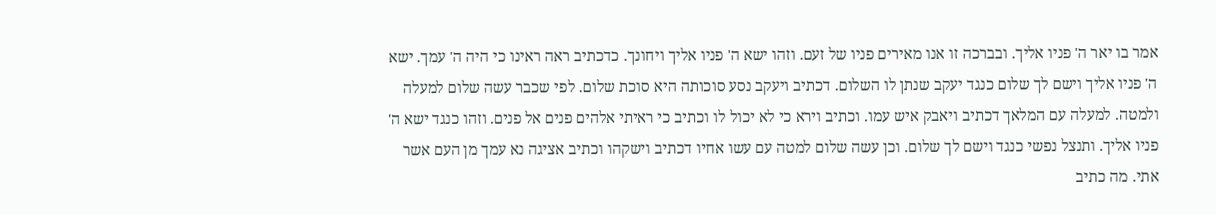אמר בו יאר ה' פניו אליך. ובברכה זו אנו מאירים פניו של זעם. וזהו ישא ה' פניו אליך ויחונך. כדכתיב ראה ראינו כי היה ה' עמך. ישא ה' פניו אליך וישם לך שלום כנגד יעקב שנתן לו השלום. דכתיב ויעקב נסע סוכותה היא סוכת שלום. לפי שכבר עשה שלום למעלה ולמטה. למעלה עם המלאך דכתיב ויאבק איש עמו. וכתיב וירא כי לא יכול לו וכתיב כי ראיתי אלהים פנים אל פנים. וזהו כנגד ישא ה' פניו אליך. ותנצל נפשי כנגד וישם לך שלום. וכן עשה שלום למטה עם עשו אחיו דכתיב וישקהו וכתיב אציגה נא עמך מן העם אשר אתי. מה כתיב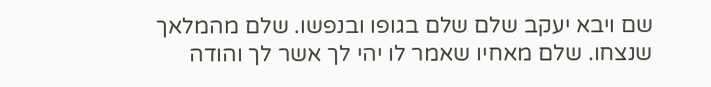שם ויבא יעקב שלם שלם בגופו ובנפשו. שלם מהמלאך שנצחו. שלם מאחיו שאמר לו יהי לך אשר לך והודה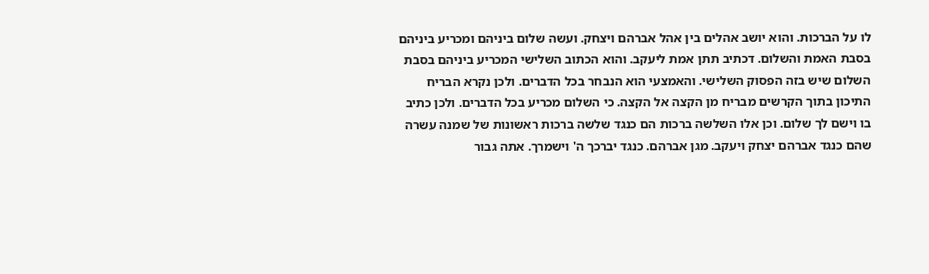לו על הברכות. והוא יושב אהלים בין אהל אברהם ויצחק. ועשה שלום ביניהם ומכריע ביניהם בסבת האמת והשלום. דכתיב תתן אמת ליעקב. והוא הכתוב השלישי המכריע ביניהם בסבת השלום שיש בזה הפסוק השלישי. והאמצעי הוא הנבחר בכל הדברים. ולכן נקרא הבריח התיכון בתוך הקרשים מבריח מן הקצה אל הקצה. כי השלום מכריע בכל הדברים. ולכן כתיב בו וישם לך שלום. וכן אלו השלשה ברכות הם כנגד שלשה ברכות ראשונות של שמנה עשרה שהם כנגד אברהם יצחק ויעקב. מגן אברהם. כנגד יברכך ה' וישמרך. אתה גבור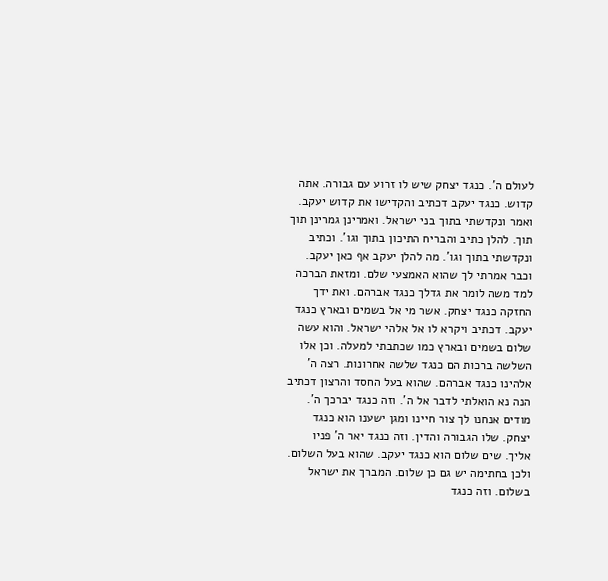לעולם ה'. כנגד יצחק שיש לו זרוע עם גבורה. אתה קדוש. כנגד יעקב דכתיב והקדישו את קדוש יעקב. ואמר ונקדשתי בתוך בני ישראל. ואמרינן גמרינן תוך תוך. להלן כתיב והבריח התיכון בתוך וגו'. וכתיב ונקדשתי בתוך וגו'. מה להלן יעקב אף כאן יעקב. וכבר אמרתי לך שהוא האמצעי שלם. ומזאת הברכה למד משה לומר את גדלך כנגד אברהם. ואת ידך החזקה כנגד יצחק. אשר מי אל בשמים ובארץ כנגד יעקב. דכתיב ויקרא לו אל אלהי ישראל. והוא עשה שלום בשמים ובארץ כמו שכתבתי למעלה. וכן אלו השלשה ברכות הם כנגד שלשה אחרונות. רצה ה' אלהינו כנגד אברהם. שהוא בעל החסד והרצון דכתיב הנה נא הואלתי לדבר אל ה'. וזה כנגד יברכך ה'. מודים אנחנו לך צור חיינו ומגן ישענו הוא כנגד יצחק. שלו הגבורה והדין. וזה כנגד יאר ה' פניו אליך. שים שלום הוא כנגד יעקב. שהוא בעל השלום. ולכן בחתימה יש גם כן שלום. המברך את ישראל בשלום. וזה כנגד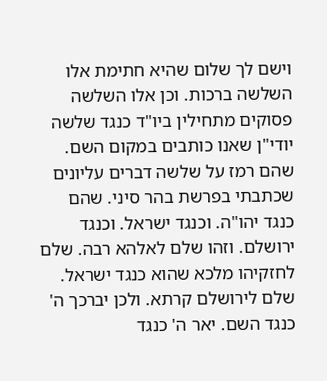וישם לך שלום שהיא חתימת אלו השלשה ברכות. וכן אלו השלשה פסוקים מתחילין ביו"ד כנגד שלשה יודי"ן שאנו כותבים במקום השם. שהם רמז על שלשה דברים עליונים שכתבתי בפרשת בהר סיני. שהם כנגד יהו"ה. וכנגד ישראל. וכנגד ירושלם. וזהו שלם לאלהא רבה. שלם לחזקיהו מלכא שהוא כנגד ישראל. שלם לירושלם קרתא. ולכן יברכך ה' כנגד השם. יאר ה' כנגד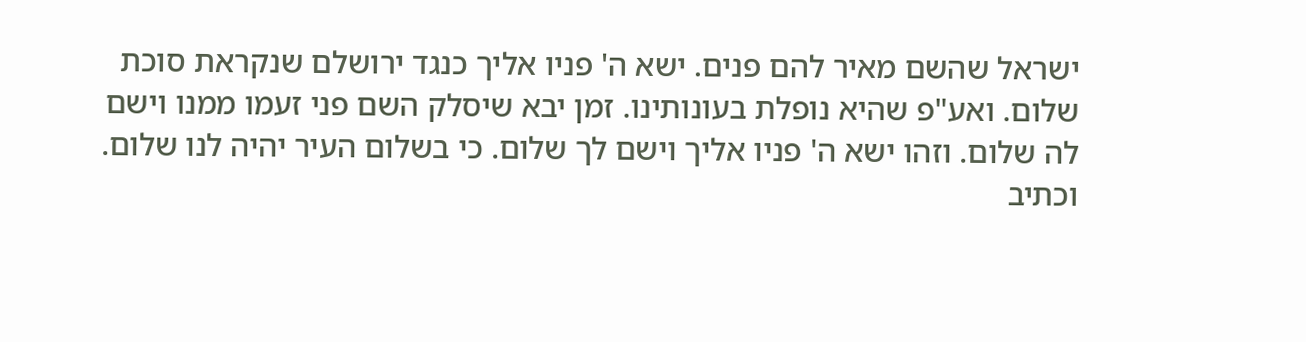ישראל שהשם מאיר להם פנים. ישא ה' פניו אליך כנגד ירושלם שנקראת סוכת שלום. ואע"פ שהיא נופלת בעונותינו. זמן יבא שיסלק השם פני זעמו ממנו וישם לה שלום. וזהו ישא ה' פניו אליך וישם לך שלום. כי בשלום העיר יהיה לנו שלום. וכתיב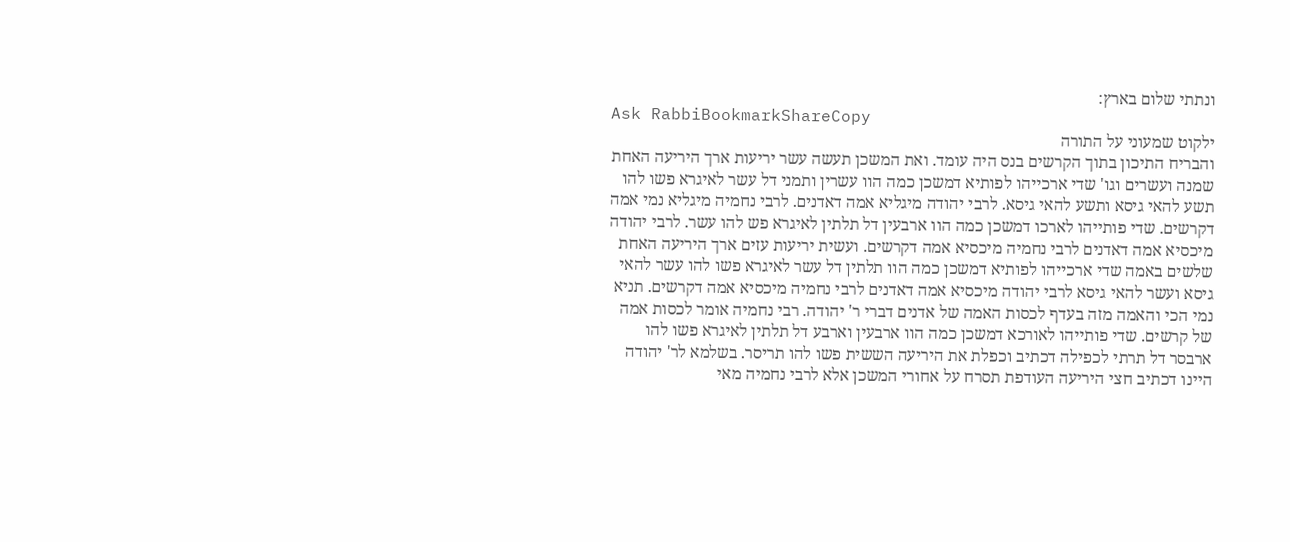ונתתי שלום בארץ:
Ask RabbiBookmarkShareCopy
ילקוט שמעוני על התורה
והבריח התיכון בתוך הקרשים בנס היה עומד. ואת המשכן תעשה עשר יריעות ארך היריעה האחת שמנה ועשרים וגו' שדי ארכייהו לפותיא דמשכן כמה הוו עשרין ותמני דל עשר לאיגרא פשו להו תשע להאי גיסא ותשע להאי גיסא. לרבי יהודה מיגליא אמה דאדנים. לרבי נחמיה מיגליא נמי אמה דקרשים. שדי פותייהו לארכו דמשכן כמה הוו ארבעין דל תלתין לאיגרא פש להו עשר. לרבי יהודה מיכסיא אמה דאדנים לרבי נחמיה מיכסיא אמה דקרשים. ועשית יריעות עזים ארך היריעה האחת שלשים באמה שדי ארכייהו לפותיא דמשכן כמה הוו תלתין דל עשר לאיגרא פשו להו עשר להאי גיסא ועשר להאי גיסא לרבי יהודה מיכסיא אמה דאדנים לרבי נחמיה מיכסיא אמה דקרשים. תניא נמי הכי והאמה מזה בעדף לכסות האמה של אדנים דברי ר' יהודה. רבי נחמיה אומר לכסות אמה של קרשים. שדי פותייהו לאורכא דמשכן כמה הוו ארבעין וארבע דל תלתין לאיגרא פשו להו ארבסר דל תרתי לכפילה דכתיב וכפלת את היריעה הששית פשו להו תריסר. בשלמא לר' יהודה היינו דכתיב חצי היריעה העודפת תסרח על אחורי המשכן אלא לרבי נחמיה מאי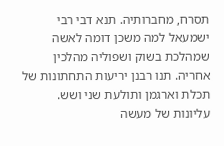תסרח, מחברותיה. תנא דבי רבי ישמעאל למה משכן דומה לאשה שמהלכת בשוק ושפוליה מהלכין אחריה. תנו רבנן יריעות התחתונות של תכלת וארגמן ותולעת שני ושש. עליונות של מעשה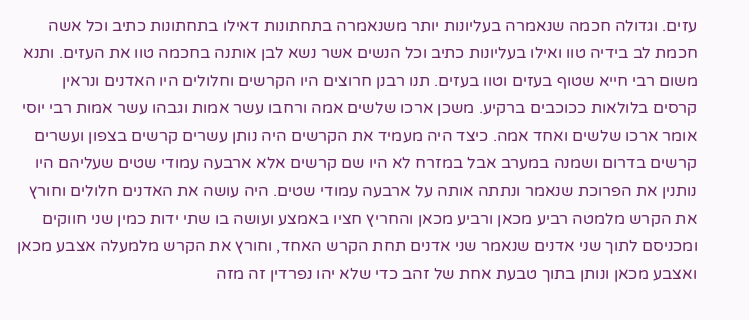עזים. וגדולה חכמה שנאמרה בעליונות יותר משנאמרה בתחתונות דאילו בתחתונות כתיב וכל אשה חכמת לב בידיה טוו ואילו בעליונות כתיב וכל הנשים אשר נשא לבן אותנה בחכמה טוו את העזים. ותנא משום רבי חייא שטוף בעזים וטוו בעזים. תנו רבנן חרוצים היו הקרשים וחלולים היו האדנים ונראין קרסים בלולאות ככוכבים ברקיע. משכן ארכו שלשים אמה ורחבו עשר אמות וגבהו עשר אמות רבי יוסי אומר ארכו שלשים ואחד אמה. כיצד היה מעמיד את הקרשים היה נותן עשרים קרשים בצפון ועשרים קרשים בדרום ושמנה במערב אבל במזרח לא היו שם קרשים אלא ארבעה עמודי שטים שעליהם היו נותנין את הפרוכת שנאמר ונתתה אותה על ארבעה עמודי שטים. היה עושה את האדנים חלולים וחורץ את הקרש מלמטה רביע מכאן ורביע מכאן והחריץ חציו באמצע ועושה בו שתי ידות כמין שני חווקים ומכניסם לתוך שני אדנים שנאמר שני אדנים תחת הקרש האחד, וחורץ את הקרש מלמעלה אצבע מכאן ואצבע מכאן ונותן בתוך טבעת אחת של זהב כדי שלא יהו נפרדין זה מזה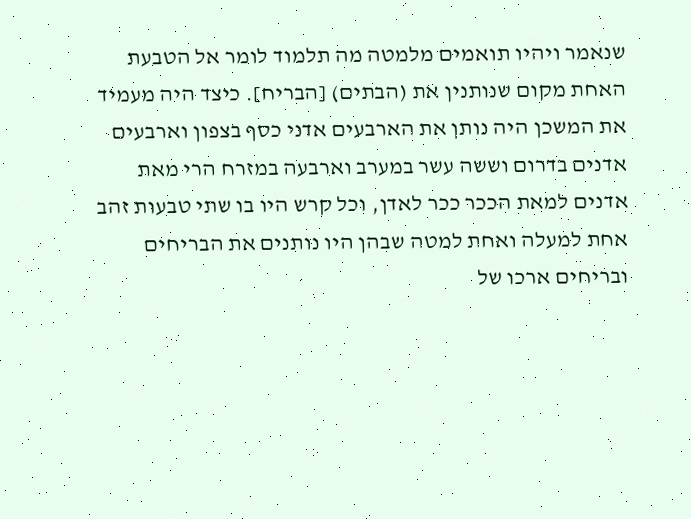שנאמר ויהיו תואמים מלמטה מה תלמוד לומר אל הטבעת האחת מקום שנותנין את (הבתים) [הבריח]. כיצד היה מעמיד את המשכן היה נותן את הארבעים אדני כסף בצפון וארבעים אדנים בדרום וששה עשר במערב וארבעה במזרח הרי מאת אדנים למאת הככר ככר לאדן, וכל קרש היו בו שתי טבעות זהב אחת למעלה ואחת למטה שבהן היו נותנים את הבריחים ובריחים ארכו של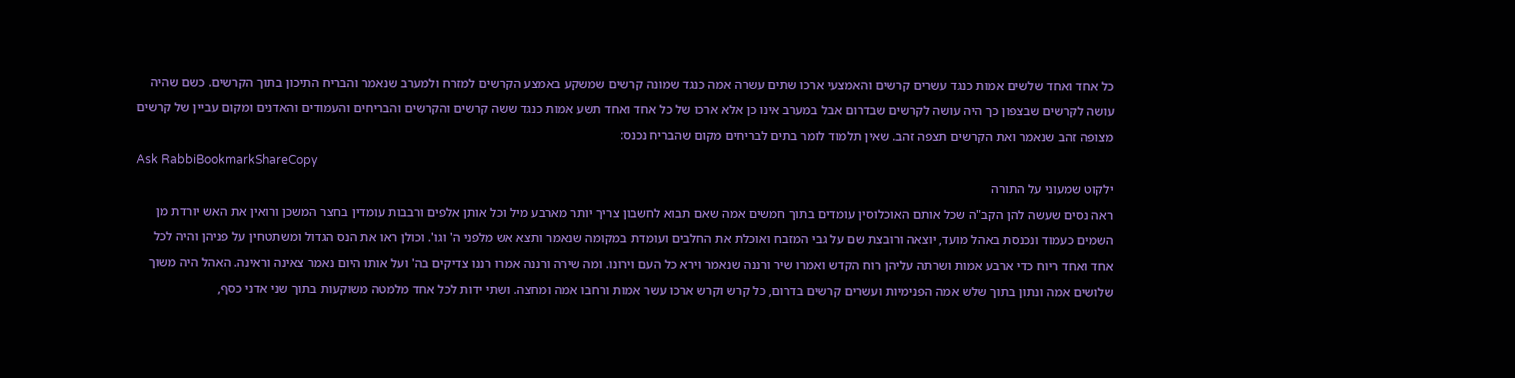כל אחד ואחד שלשים אמות כנגד עשרים קרשים והאמצעי ארכו שתים עשרה אמה כנגד שמונה קרשים שמשקע באמצע הקרשים למזרח ולמערב שנאמר והבריח התיכון בתוך הקרשים. כשם שהיה עושה לקרשים שבצפון כך היה עושה לקרשים שבדרום אבל במערב אינו כן אלא ארכו של כל אחד ואחד תשע אמות כנגד ששה קרשים והקרשים והבריחים והעמודים והאדנים ומקום עביין של קרשים מצופה זהב שנאמר ואת הקרשים תצפה זהב. שאין תלמוד לומר בתים לבריחים מקום שהבריח נכנס:
Ask RabbiBookmarkShareCopy
ילקוט שמעוני על התורה
ראה נסים שעשה להן הקב"ה שכל אותם האוכלוסין עומדים בתוך חמשים אמה שאם תבוא לחשבון צריך יותר מארבע מיל וכל אותן אלפים ורבבות עומדין בחצר המשכן ורואין את האש יורדת מן השמים כעמוד ונכנסת באהל מועד, יוצאה ורובצת שם על גבי המזבח ואוכלת את החלבים ועומדת במקומה שנאמר ותצא אש מלפני ה' וגו'. וכולן ראו את הנס הגדול ומשתטחין על פניהן והיה לכל אחד ואחד ריוח כדי ארבע אמות ושרתה עליהן רוח הקדש ואמרו שיר ורננה שנאמר וירא כל העם וירונו. ומה שירה ורננה אמרו רננו צדיקים בה' ועל אותו היום נאמר צאינה וראינה. האהל היה משוך שלושים אמה ונתון בתוך שלש אמה הפנימיות ועשרים קרשים בדרום, כל קרש וקרש ארכו עשר אמות ורחבו אמה ומחצה. ושתי ידות לכל אחד מלמטה משוקעות בתוך שני אדני כסף,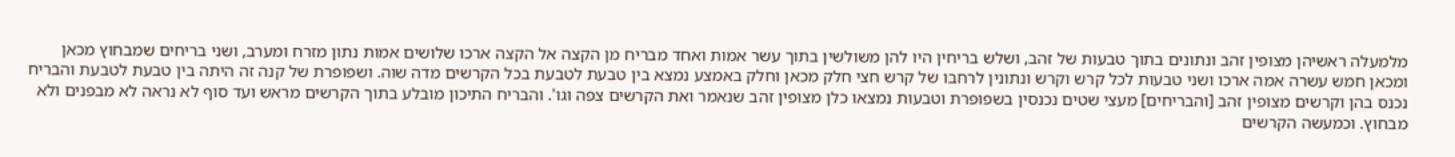מלמעלה ראשיהן מצופין זהב ונתונים בתוך טבעות של זהב, ושלש בריחין היו להן משולשין בתוך עשר אמות ואחד מבריח מן הקצה אל הקצה ארכו שלושים אמות נתון מזרח ומערב, ושני בריחים שמבחוץ מכאן ומכאן חמש עשרה אמה ארכו ושני טבעות לכל קרש וקרש ונתונין לרחבו של קרש חצי חלק מכאן וחלק באמצע נמצא בין טבעת לטבעת בכל הקרשים מדה שוה. ושפופרת של קנה זה היתה בין טבעת לטבעת והבריח נכנס בהן וקרשים מצופין זהב [והבריחים] מעצי שטים נכנסין בשפופרת וטבעות נמצאו כלן מצופין זהב שנאמר ואת הקרשים צפה וגו'. והבריח התיכון מובלע בתוך הקרשים מראש ועד סוף לא נראה לא מבפנים ולא מבחוץ. וכמעשה הקרשים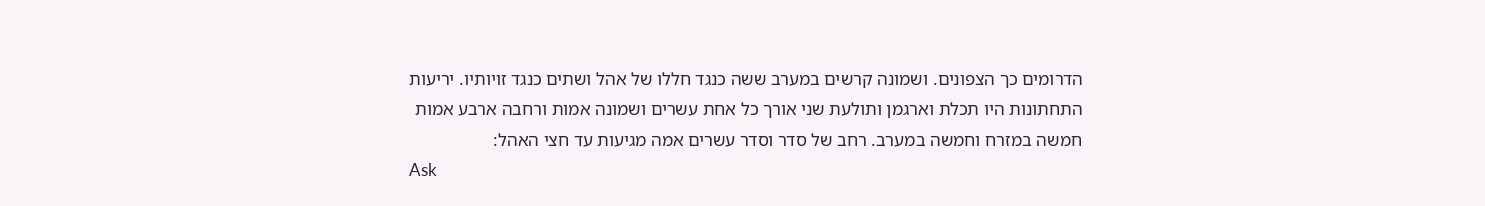הדרומים כך הצפונים. ושמונה קרשים במערב ששה כנגד חללו של אהל ושתים כנגד זויותיו. יריעות התחתונות היו תכלת וארגמן ותולעת שני אורך כל אחת עשרים ושמונה אמות ורחבה ארבע אמות חמשה במזרח וחמשה במערב. רחב של סדר וסדר עשרים אמה מגיעות עד חצי האהל:
Ask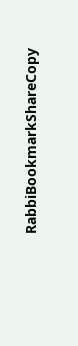RabbiBookmarkShareCopy